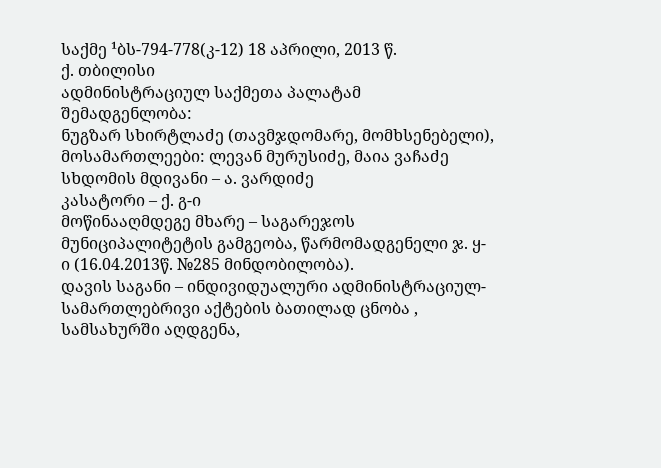საქმე ¹ბს-794-778(კ-12) 18 აპრილი, 2013 წ.
ქ. თბილისი
ადმინისტრაციულ საქმეთა პალატამ
შემადგენლობა:
ნუგზარ სხირტლაძე (თავმჯდომარე, მომხსენებელი),
მოსამართლეები: ლევან მურუსიძე, მაია ვაჩაძე
სხდომის მდივანი – ა. ვარდიძე
კასატორი – ქ. გ-ი
მოწინააღმდეგე მხარე – საგარეჯოს მუნიციპალიტეტის გამგეობა, წარმომადგენელი ჯ. ყ-ი (16.04.2013წ. №285 მინდობილობა).
დავის საგანი – ინდივიდუალური ადმინისტრაციულ-სამართლებრივი აქტების ბათილად ცნობა , სამსახურში აღდგენა,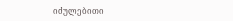იძულებითი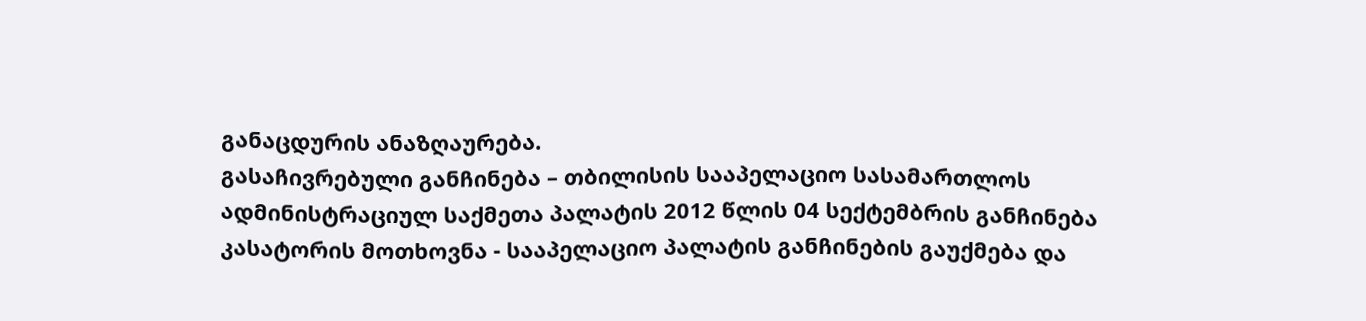განაცდურის ანაზღაურება.
გასაჩივრებული განჩინება – თბილისის სააპელაციო სასამართლოს ადმინისტრაციულ საქმეთა პალატის 2012 წლის 04 სექტემბრის განჩინება
კასატორის მოთხოვნა - სააპელაციო პალატის განჩინების გაუქმება და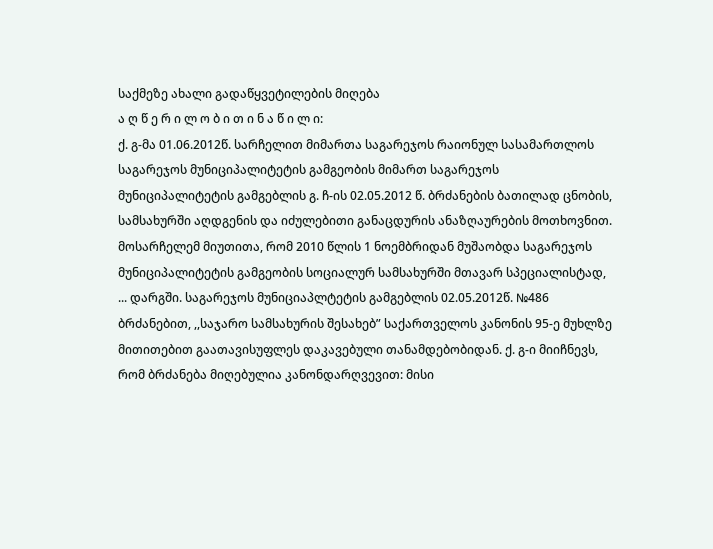საქმეზე ახალი გადაწყვეტილების მიღება
ა ღ წ ე რ ი ლ ო ბ ი თ ი ნ ა წ ი ლ ი:
ქ. გ-მა 01.06.2012წ. სარჩელით მიმართა საგარეჯოს რაიონულ სასამართლოს საგარეჯოს მუნიციპალიტეტის გამგეობის მიმართ საგარეჯოს მუნიციპალიტეტის გამგებლის გ. ჩ-ის 02.05.2012 წ. ბრძანების ბათილად ცნობის, სამსახურში აღდგენის და იძულებითი განაცდურის ანაზღაურების მოთხოვნით.
მოსარჩელემ მიუთითა, რომ 2010 წლის 1 ნოემბრიდან მუშაობდა საგარეჯოს მუნიციპალიტეტის გამგეობის სოციალურ სამსახურში მთავარ სპეციალისტად, ... დარგში. საგარეჯოს მუნიციაპლტეტის გამგებლის 02.05.2012წ. №486 ბრძანებით, ,,საჯარო სამსახურის შესახებ” საქართველოს კანონის 95-ე მუხლზე მითითებით გაათავისუფლეს დაკავებული თანამდებობიდან. ქ. გ-ი მიიჩნევს, რომ ბრძანება მიღებულია კანონდარღვევით: მისი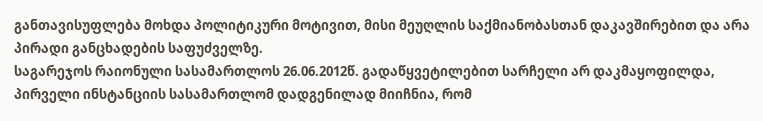განთავისუფლება მოხდა პოლიტიკური მოტივით, მისი მეუღლის საქმიანობასთან დაკავშირებით და არა პირადი განცხადების საფუძველზე.
საგარეჯოს რაიონული სასამართლოს 26.06.2012წ. გადაწყვეტილებით სარჩელი არ დაკმაყოფილდა,
პირველი ინსტანციის სასამართლომ დადგენილად მიიჩნია, რომ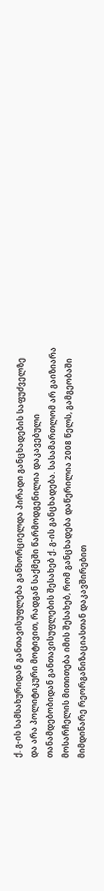ქ. გ-ის სამსახურიდან განთავისუფლება განხორციელდა პირადი განცხადების საფუძველზე და არა პოლიტიკური მოტივით, რადგან საქმეში წარმოდგენილია დაკავებული თანამდებობიდან განთავისუფლების შესახებ ქ. გ-ის განცხადება. სასამართლომ არ გაიზიარა მოსარჩელის მითითება იმის შესახებ, რომ განცხადება დაწერილია 2008 წელს, გამგეობაში მიმდინარე რეორგანიზაციასთან დაკავშირებით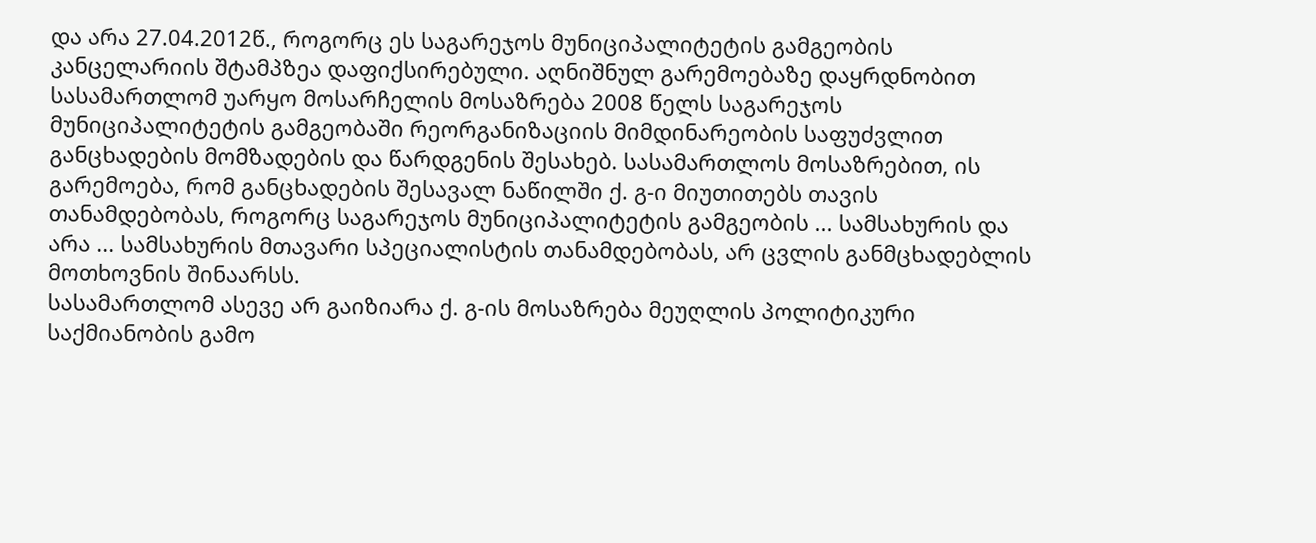და არა 27.04.2012წ., როგორც ეს საგარეჯოს მუნიციპალიტეტის გამგეობის კანცელარიის შტამპზეა დაფიქსირებული. აღნიშნულ გარემოებაზე დაყრდნობით სასამართლომ უარყო მოსარჩელის მოსაზრება 2008 წელს საგარეჯოს მუნიციპალიტეტის გამგეობაში რეორგანიზაციის მიმდინარეობის საფუძვლით განცხადების მომზადების და წარდგენის შესახებ. სასამართლოს მოსაზრებით, ის გარემოება, რომ განცხადების შესავალ ნაწილში ქ. გ-ი მიუთითებს თავის თანამდებობას, როგორც საგარეჯოს მუნიციპალიტეტის გამგეობის ... სამსახურის და არა ... სამსახურის მთავარი სპეციალისტის თანამდებობას, არ ცვლის განმცხადებლის მოთხოვნის შინაარსს.
სასამართლომ ასევე არ გაიზიარა ქ. გ-ის მოსაზრება მეუღლის პოლიტიკური საქმიანობის გამო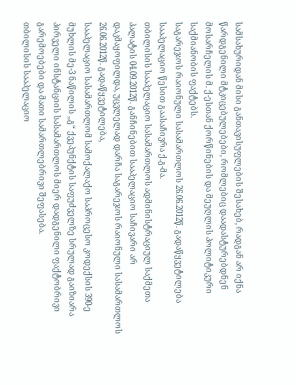სამსახურიდან მისი განთავისუფლების შესახებ, რადგან არ იქნა წარდგენილი მტკიცებულებები, რომლებიც დაადასტურებდნენ მოსარჩელის მ. ქ-ესთან ქორწინების და მეუღლის პოლიტიკური საქმიანობის ფაქტებს.
საგარეჯოს რაიონული სასამართლოს 26.06.2012წ. გადაწყვეტილება სააპელაციო წესით გაასაჩივრა ქ.გ-მა.
თბილისის სააპელაციო სასამართლოს ადმინისტრაციულ საქმეთა პალატის 04.09.2012წ. განჩინებით სააპელაციო საჩივარი არ დაკმაყოფილდა, უცვლელად დარჩა საგარეჯოს რაიონული სასამართლოს 26.06.2012წ. გადაწყვეტილება,
სააპელაციო სასამართლომ სამოქალაქო საპროცესო კოდექსის 390-ე მუხლის მე-3 ნაწილის ,,გ“ ქვეპუნქტის საფუძველზე სრულად გაიზიარა პირველი ინსტანციის სასამართლოს მიერ დადგენილი ფაქტობრივი გარემოებები და მათი სამართლებრივი შეფასება.
თბილისის სააპელაციო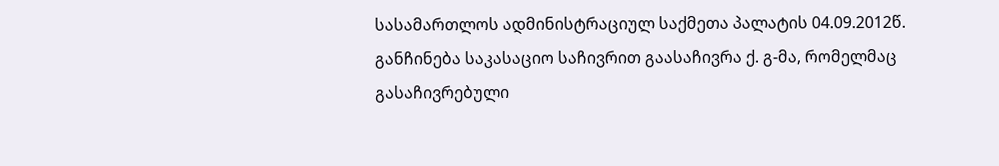სასამართლოს ადმინისტრაციულ საქმეთა პალატის 04.09.2012წ. განჩინება საკასაციო საჩივრით გაასაჩივრა ქ. გ-მა, რომელმაც გასაჩივრებული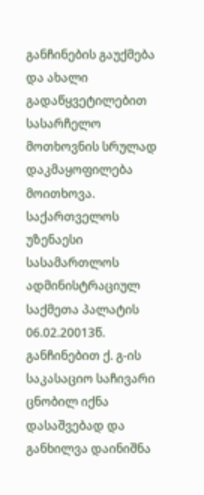განჩინების გაუქმება და ახალი გადაწყვეტილებით სასარჩელო მოთხოვნის სრულად დაკმაყოფილება მოითხოვა.
საქართველოს უზენაესი სასამართლოს ადმინისტრაციულ საქმეთა პალატის 06.02.20013წ. განჩინებით ქ. გ-ის საკასაციო საჩივარი ცნობილ იქნა დასაშვებად და განხილვა დაინიშნა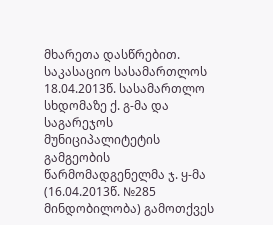მხარეთა დასწრებით.
საკასაციო სასამართლოს 18.04.2013წ. სასამართლო სხდომაზე ქ. გ-მა და საგარეჯოს მუნიციპალიტეტის გამგეობის წარმომადგენელმა ჯ. ყ-მა (16.04.2013წ. №285 მინდობილობა) გამოთქვეს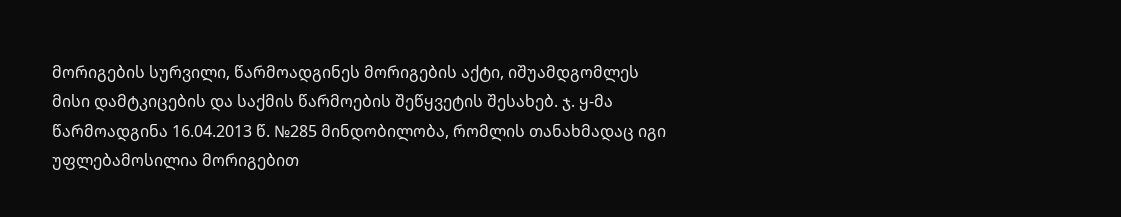მორიგების სურვილი, წარმოადგინეს მორიგების აქტი, იშუამდგომლეს მისი დამტკიცების და საქმის წარმოების შეწყვეტის შესახებ. ჯ. ყ-მა წარმოადგინა 16.04.2013 წ. №285 მინდობილობა, რომლის თანახმადაც იგი უფლებამოსილია მორიგებით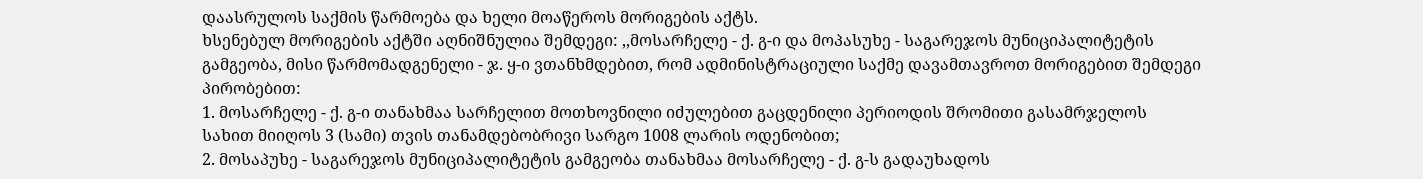დაასრულოს საქმის წარმოება და ხელი მოაწეროს მორიგების აქტს.
ხსენებულ მორიგების აქტში აღნიშნულია შემდეგი: ,,მოსარჩელე - ქ. გ-ი და მოპასუხე - საგარეჯოს მუნიციპალიტეტის გამგეობა, მისი წარმომადგენელი - ჯ. ყ-ი ვთანხმდებით, რომ ადმინისტრაციული საქმე დავამთავროთ მორიგებით შემდეგი პირობებით:
1. მოსარჩელე - ქ. გ-ი თანახმაა სარჩელით მოთხოვნილი იძულებით გაცდენილი პერიოდის შრომითი გასამრჯელოს სახით მიიღოს 3 (სამი) თვის თანამდებობრივი სარგო 1008 ლარის ოდენობით;
2. მოსაპუხე - საგარეჯოს მუნიციპალიტეტის გამგეობა თანახმაა მოსარჩელე - ქ. გ-ს გადაუხადოს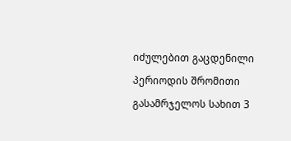იძულებით გაცდენილი პერიოდის შრომითი გასამრჯელოს სახით 3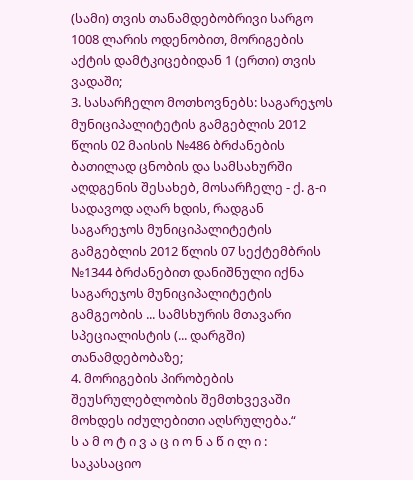(სამი) თვის თანამდებობრივი სარგო 1008 ლარის ოდენობით, მორიგების აქტის დამტკიცებიდან 1 (ერთი) თვის ვადაში;
3. სასარჩელო მოთხოვნებს: საგარეჯოს მუნიციპალიტეტის გამგებლის 2012 წლის 02 მაისის №486 ბრძანების ბათილად ცნობის და სამსახურში აღდგენის შესახებ, მოსარჩელე - ქ. გ-ი სადავოდ აღარ ხდის, რადგან საგარეჯოს მუნიციპალიტეტის გამგებლის 2012 წლის 07 სექტემბრის №1344 ბრძანებით დანიშნული იქნა საგარეჯოს მუნიციპალიტეტის გამგეობის ... სამსხურის მთავარი სპეციალისტის (... დარგში) თანამდებობაზე;
4. მორიგების პირობების შეუსრულებლობის შემთხვევაში მოხდეს იძულებითი აღსრულება.“
ს ა მ ო ტ ი ვ ა ც ი ო ნ ა წ ი ლ ი :
საკასაციო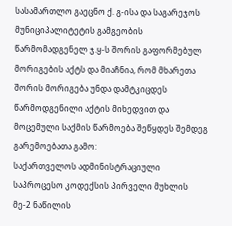სასამართლო გაეცნო ქ. გ-ისა და საგარეჯოს მუნიციპალიტეტის გამგეობის წარმომადგენელ ჯ.ყ-ს შორის გაფორმებულ მორიგების აქტს და მიაჩნია, რომ მხარეთა შორის მორიგება უნდა დამტკიცდეს წარმოდგენილი აქტის მიხედვით და მოცემული საქმის წარმოება შეწყდეს შემდეგ გარემოებათა გამო:
საქართველოს ადმინისტრაციული საპროცესო კოდექსის პირველი მუხლის მე-2 ნაწილის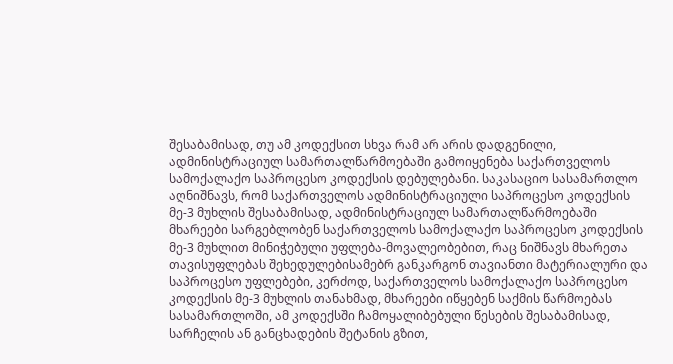შესაბამისად, თუ ამ კოდექსით სხვა რამ არ არის დადგენილი, ადმინისტრაციულ სამართალწარმოებაში გამოიყენება საქართველოს სამოქალაქო საპროცესო კოდექსის დებულებანი. საკასაციო სასამართლო აღნიშნავს, რომ საქართველოს ადმინისტრაციული საპროცესო კოდექსის მე-3 მუხლის შესაბამისად, ადმინისტრაციულ სამართალწარმოებაში მხარეები სარგებლობენ საქართველოს სამოქალაქო საპროცესო კოდექსის მე-3 მუხლით მინიჭებული უფლება-მოვალეობებით, რაც ნიშნავს მხარეთა თავისუფლებას შეხედულებისამებრ განკარგონ თავიანთი მატერიალური და საპროცესო უფლებები, კერძოდ, საქართველოს სამოქალაქო საპროცესო კოდექსის მე-3 მუხლის თანახმად, მხარეები იწყებენ საქმის წარმოებას სასამართლოში, ამ კოდექსში ჩამოყალიბებული წესების შესაბამისად, სარჩელის ან განცხადების შეტანის გზით,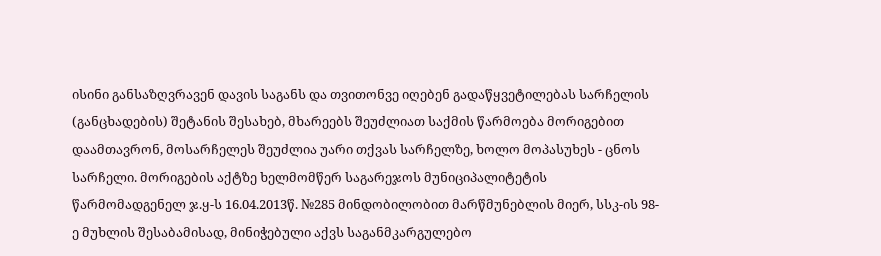ისინი განსაზღვრავენ დავის საგანს და თვითონვე იღებენ გადაწყვეტილებას სარჩელის (განცხადების) შეტანის შესახებ, მხარეებს შეუძლიათ საქმის წარმოება მორიგებით დაამთავრონ, მოსარჩელეს შეუძლია უარი თქვას სარჩელზე, ხოლო მოპასუხეს - ცნოს სარჩელი. მორიგების აქტზე ხელმომწერ საგარეჯოს მუნიციპალიტეტის წარმომადგენელ ჯ.ყ-ს 16.04.2013წ. №285 მინდობილობით მარწმუნებლის მიერ, სსკ-ის 98-ე მუხლის შესაბამისად, მინიჭებული აქვს საგანმკარგულებო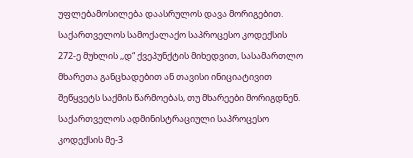უფლებამოსილება დაასრულოს დავა მორიგებით.
საქართველოს სამოქალაქო საპროცესო კოდექსის 272-ე მუხლის ,,დ“ ქვეპუნქტის მიხედვით, სასამართლო მხარეთა განცხადებით ან თავისი ინიციატივით შეწყვეტს საქმის წარმოებას, თუ მხარეები მორიგდნენ. საქართველოს ადმინისტრაციული საპროცესო კოდექსის მე-3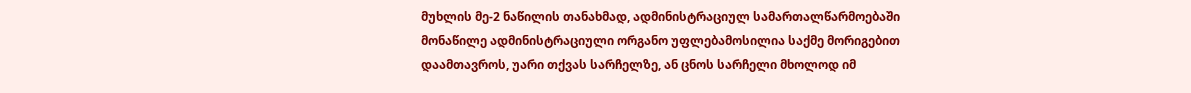მუხლის მე-2 ნაწილის თანახმად, ადმინისტრაციულ სამართალწარმოებაში მონაწილე ადმინისტრაციული ორგანო უფლებამოსილია საქმე მორიგებით დაამთავროს, უარი თქვას სარჩელზე, ან ცნოს სარჩელი მხოლოდ იმ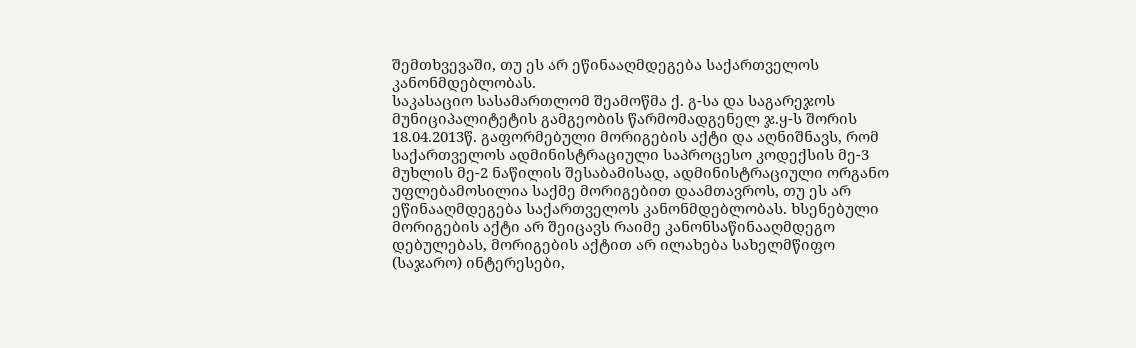შემთხვევაში, თუ ეს არ ეწინააღმდეგება საქართველოს კანონმდებლობას.
საკასაციო სასამართლომ შეამოწმა ქ. გ-სა და საგარეჯოს მუნიციპალიტეტის გამგეობის წარმომადგენელ ჯ.ყ-ს შორის 18.04.2013წ. გაფორმებული მორიგების აქტი და აღნიშნავს, რომ საქართველოს ადმინისტრაციული საპროცესო კოდექსის მე-3 მუხლის მე-2 ნაწილის შესაბამისად, ადმინისტრაციული ორგანო უფლებამოსილია საქმე მორიგებით დაამთავროს, თუ ეს არ ეწინააღმდეგება საქართველოს კანონმდებლობას. ხსენებული მორიგების აქტი არ შეიცავს რაიმე კანონსაწინააღმდეგო დებულებას, მორიგების აქტით არ ილახება სახელმწიფო (საჯარო) ინტერესები,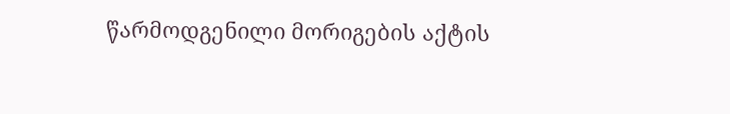წარმოდგენილი მორიგების აქტის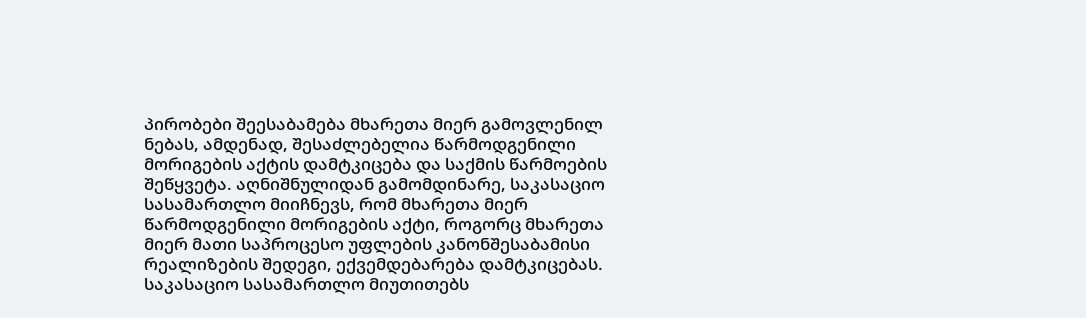პირობები შეესაბამება მხარეთა მიერ გამოვლენილ ნებას, ამდენად, შესაძლებელია წარმოდგენილი მორიგების აქტის დამტკიცება და საქმის წარმოების შეწყვეტა. აღნიშნულიდან გამომდინარე, საკასაციო სასამართლო მიიჩნევს, რომ მხარეთა მიერ წარმოდგენილი მორიგების აქტი, როგორც მხარეთა მიერ მათი საპროცესო უფლების კანონშესაბამისი რეალიზების შედეგი, ექვემდებარება დამტკიცებას.
საკასაციო სასამართლო მიუთითებს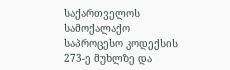საქართველოს სამოქალაქო საპროცესო კოდექსის 273-ე მუხლზე და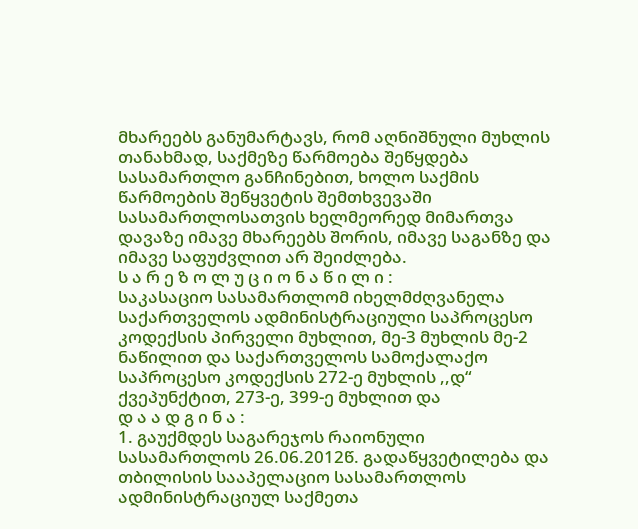მხარეებს განუმარტავს, რომ აღნიშნული მუხლის თანახმად, საქმეზე წარმოება შეწყდება სასამართლო განჩინებით, ხოლო საქმის წარმოების შეწყვეტის შემთხვევაში სასამართლოსათვის ხელმეორედ მიმართვა დავაზე იმავე მხარეებს შორის, იმავე საგანზე და იმავე საფუძვლით არ შეიძლება.
ს ა რ ე ზ ო ლ უ ც ი ო ნ ა წ ი ლ ი :
საკასაციო სასამართლომ იხელმძღვანელა საქართველოს ადმინისტრაციული საპროცესო კოდექსის პირველი მუხლით, მე-3 მუხლის მე-2 ნაწილით და საქართველოს სამოქალაქო საპროცესო კოდექსის 272-ე მუხლის ,,დ“ ქვეპუნქტით, 273-ე, 399-ე მუხლით და
დ ა ა დ გ ი ნ ა :
1. გაუქმდეს საგარეჯოს რაიონული სასამართლოს 26.06.2012წ. გადაწყვეტილება და თბილისის სააპელაციო სასამართლოს ადმინისტრაციულ საქმეთა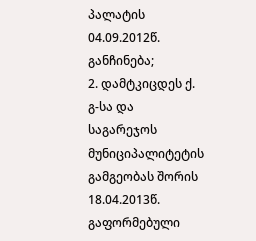პალატის 04.09.2012წ. განჩინება;
2. დამტკიცდეს ქ. გ-სა და საგარეჯოს მუნიციპალიტეტის გამგეობას შორის 18.04.2013წ. გაფორმებული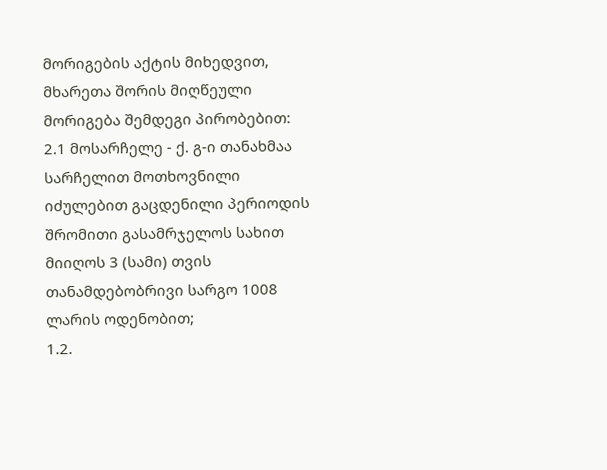მორიგების აქტის მიხედვით, მხარეთა შორის მიღწეული მორიგება შემდეგი პირობებით:
2.1 მოსარჩელე - ქ. გ-ი თანახმაა სარჩელით მოთხოვნილი იძულებით გაცდენილი პერიოდის შრომითი გასამრჯელოს სახით მიიღოს 3 (სამი) თვის თანამდებობრივი სარგო 1008 ლარის ოდენობით;
1.2.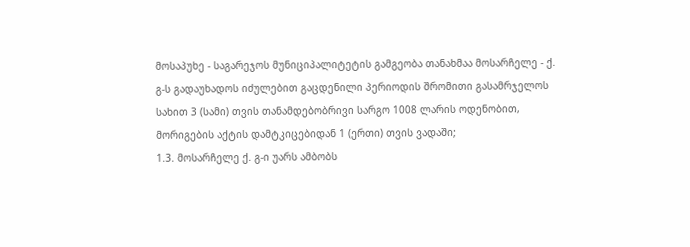მოსაპუხე - საგარეჯოს მუნიციპალიტეტის გამგეობა თანახმაა მოსარჩელე - ქ. გ-ს გადაუხადოს იძულებით გაცდენილი პერიოდის შრომითი გასამრჯელოს სახით 3 (სამი) თვის თანამდებობრივი სარგო 1008 ლარის ოდენობით, მორიგების აქტის დამტკიცებიდან 1 (ერთი) თვის ვადაში;
1.3. მოსარჩელე ქ. გ-ი უარს ამბობს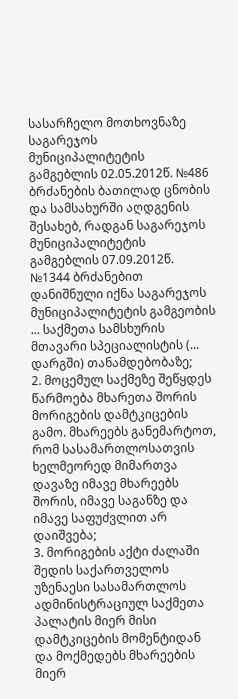სასარჩელო მოთხოვნაზე საგარეჯოს მუნიციპალიტეტის გამგებლის 02.05.2012წ. №486 ბრძანების ბათილად ცნობის და სამსახურში აღდგენის შესახებ, რადგან საგარეჯოს მუნიციპალიტეტის გამგებლის 07.09.2012წ. №1344 ბრძანებით დანიშნული იქნა საგარეჯოს მუნიციპალიტეტის გამგეობის ... საქმეთა სამსხურის მთავარი სპეციალისტის (... დარგში) თანამდებობაზე;
2. მოცემულ საქმეზე შეწყდეს წარმოება მხარეთა შორის მორიგების დამტკიცების გამო. მხარეებს განემარტოთ, რომ სასამართლოსათვის ხელმეორედ მიმართვა დავაზე იმავე მხარეებს შორის, იმავე საგანზე და იმავე საფუძვლით არ დაიშვება;
3. მორიგების აქტი ძალაში შედის საქართველოს უზენაესი სასამართლოს ადმინისტრაციულ საქმეთა პალატის მიერ მისი დამტკიცების მომენტიდან და მოქმედებს მხარეების მიერ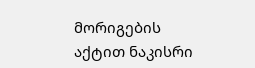მორიგების აქტით ნაკისრი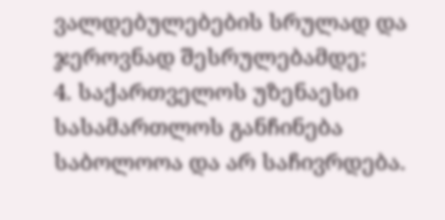ვალდებულებების სრულად და ჯეროვნად შესრულებამდე;
4. საქართველოს უზენაესი სასამართლოს განჩინება საბოლოოა და არ საჩივრდება.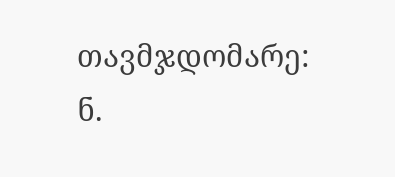თავმჯდომარე: ნ.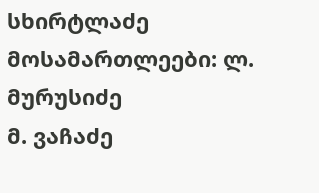სხირტლაძე
მოსამართლეები: ლ. მურუსიძე
მ. ვაჩაძე